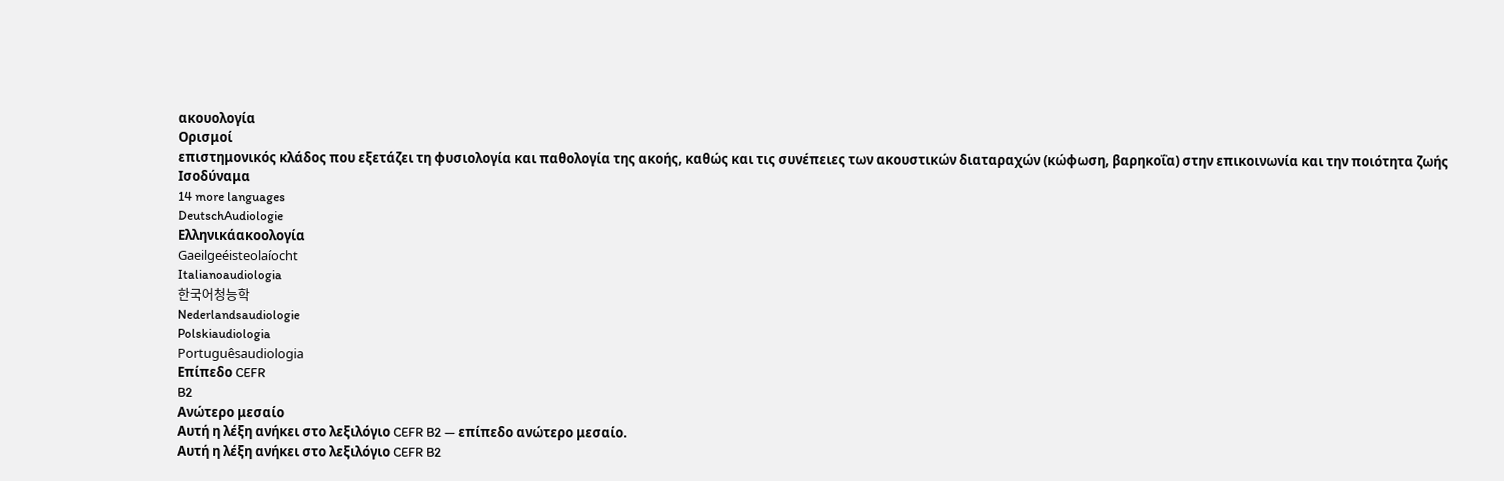ακουολογία
Ορισμοί
επιστημονικός κλάδος που εξετάζει τη φυσιολογία και παθολογία της ακοής, καθώς και τις συνέπειες των ακουστικών διαταραχών (κώφωση, βαρηκοΐα) στην επικοινωνία και την ποιότητα ζωής
Ισοδύναμα
14 more languages
DeutschAudiologie
Ελληνικάακοολογία
Gaeilgeéisteolaíocht
Italianoaudiologia
한국어청능학
Nederlandsaudiologie
Polskiaudiologia
Portuguêsaudiologia
Επίπεδο CEFR
B2
Ανώτερο μεσαίο
Αυτή η λέξη ανήκει στο λεξιλόγιο CEFR B2 — επίπεδο ανώτερο μεσαίο.
Αυτή η λέξη ανήκει στο λεξιλόγιο CEFR B2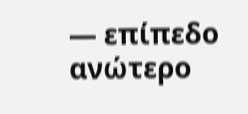— επίπεδο ανώτερο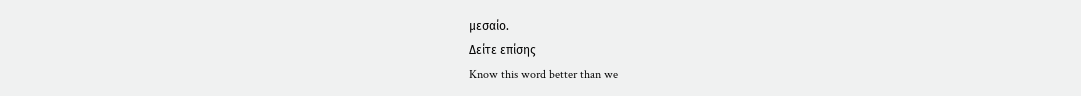μεσαίο.
Δείτε επίσης
Know this word better than we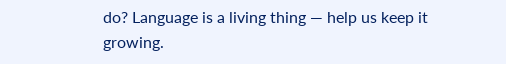do? Language is a living thing — help us keep it growing.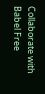Collaborate with Babel Free